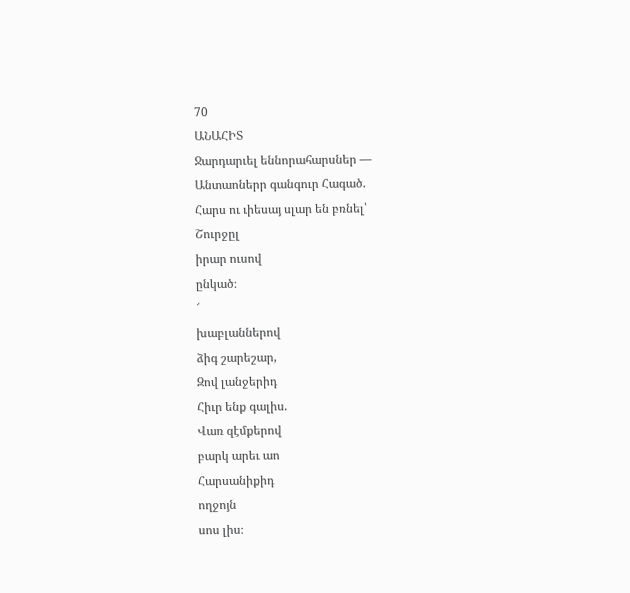70
ԱՆԱՀԻՏ
Ջարդարւել եննորահարսներ —
Անտաոներր գանգուր Հագած.
Հարս ու ւիեսայ սլար են բռնել՝
Շուրջըլ
իրար ուսով
ընկած։
՜
խաբլաններով
ձիգ շարեշար,
Զով լանջերիդ
Հիւր ենք գալիս.
Վառ զէմքերով
բարկ արեւ աո
Հարսանիքիդ
ողջոյն
սոս լիս։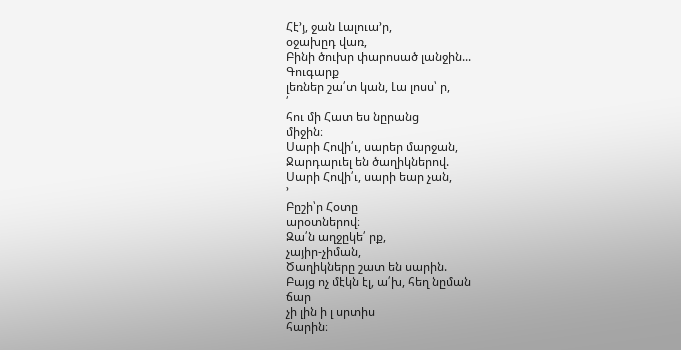Հէ՚յ, ջան Լալուա՚ր,
օջախըդ վառ,
Բինի ծուխր փարոսած լանջին...
Գուգարք
լեռներ շա՛տ կան, Լա լոսս՝ ր,
՛
հու մի Հատ ես նըրանց
միջին։
Սարի Հովի՛ւ, սարեր մարջան,
Ջարդարւել են ծաղիկներով.
Սարի Հովի՛ւ, սարի եար չան,
՚
Բըշի՝ր Հօտը
արօտներով։
Զա՛ն աղջըկե՛ րք,
չայիր-չիման,
Ծաղիկները շատ են սարին.
Բայց ոչ մէկն էլ, ա՛խ, հեղ նըման
ճար
չի լին ի լ սրտիս
հարին։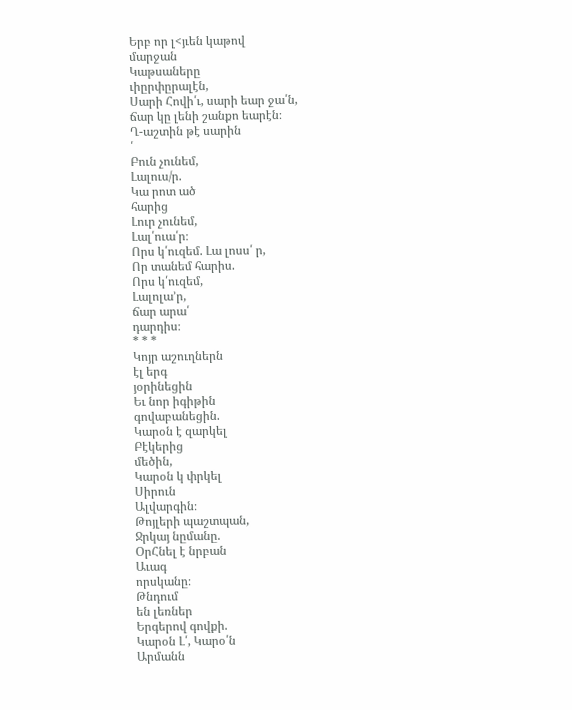Երբ որ լ<յւեն կաթով
մարջան
Կաթսաները
ւիըրփըրալէն,
Սարի Հովի՛ւ, սարի եար ջա՛ն,
ճար կը լենի շանքո եարէն։
Ղ-աշտին թէ սարին
՛
Բուն չունեմ,
Լալուս/ր.
Կա րոտ ած
հարից
Լուր չունեմ,
Լալ՛ուա՛ր։
Որս կ՛ուզեմ. Լա լոսս՛ ր,
Որ տանեմ հարիս.
Որս կ՛ուզեմ,
Լալոլա՚ր,
ճար արա՛
դարդիս։
* * *
Կոյր աշուղներն
էլ երգ
յօրինեցին
Եւ նոր իգիթին
գովաբանեցին.
Կարօն է զարկել
Բէկերից
մեծին,
Կարօն կ փրկել
Սիրուն
Ալվարգին։
Թոյլերի պաշտպան,
Ջրկայ նըմանը.
ՕրՀնել է նրբան
Աւագ
որսկանը։
Թնդում
են լեռներ
Երգերով գովքի.
Կարօն Լ՛, Կարօ՛ն
Արմանն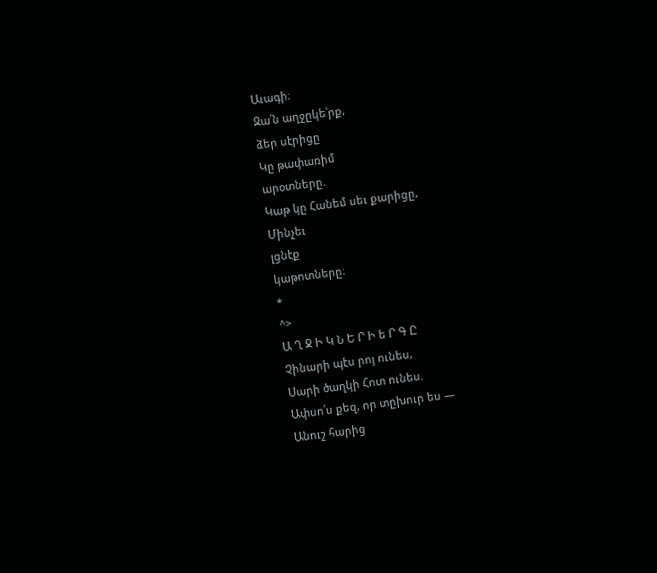Աւագի։
Զա՛ն աղջըկե՝րք,
ձեր սէրիցը
Կը թափառիմ
արօտները.
Կաթ կը Հանեմ սեւ քարիցը,
Մինչեւ
լցնէք
կաթոտները։
*
^>
Ա Ղ Ջ Ի Կ Ն Ե Ր Ի ե Ր Գ Ը
Չինարի պէս րոյ ունես,
Սարի ծաղկի Հոտ ունես.
Ափսո՛ս քեզ, որ տըխուր ես —
Անուշ հարից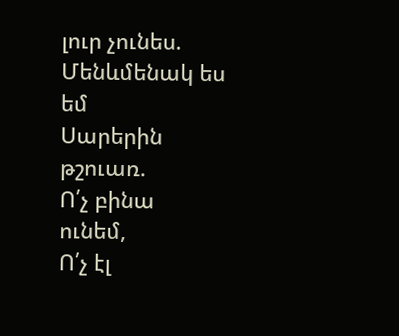լուր չունես.
Մենևմենակ ես եմ
Սարերին
թշուառ.
Ո՛չ բինա
ունեմ,
Ո՛չ էլ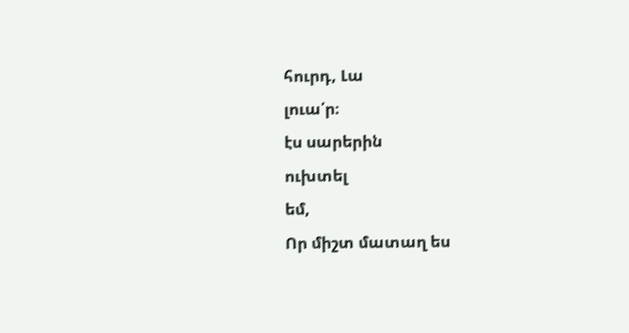հուրդ, Լա
լուա՛ր։
էս սարերին
ուխտել
եմ,
Որ միշտ մատաղ ես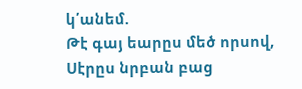կ՛անեմ.
Թէ գայ եարըս մեծ որսով,
Սէրըս նրբան բաց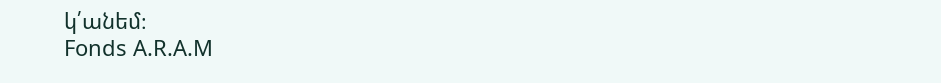կ՛անեմ։
Fonds A.R.A.M